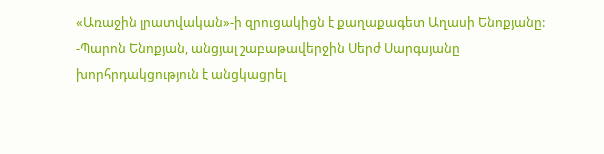«Առաջին լրատվական»-ի զրուցակիցն է քաղաքագետ Աղասի Ենոքյանը:
-Պարոն Ենոքյան, անցյալ շաբաթավերջին Սերժ Սարգսյանը խորհրդակցություն է անցկացրել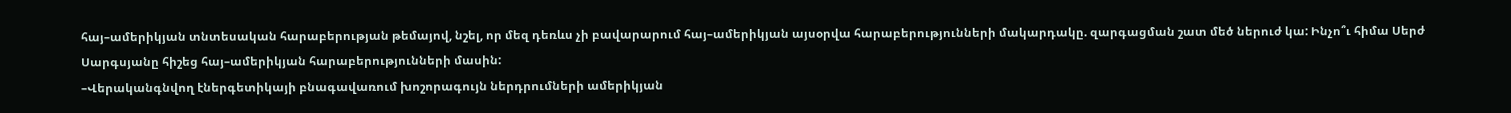հայ–ամերիկյան տնտեսական հարաբերության թեմայով, նշել, որ մեզ դեռևս չի բավարարում հայ–ամերիկյան այսօրվա հարաբերությունների մակարդակը. զարգացման շատ մեծ ներուժ կա: Ինչո՞ւ հիմա Սերժ Սարգսյանը հիշեց հայ–ամերիկյան հարաբերությունների մասին:
–Վերականգնվող էներգետիկայի բնագավառում խոշորագույն ներդրումների ամերիկյան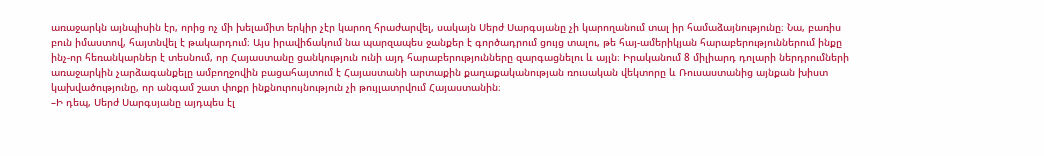առաջարկն այնպիսին էր, որից ոչ մի խելամիտ երկիր չէր կարող հրաժարվել, սակայն Սերժ Սարգսյանը չի կարողանում տալ իր համաձայնությունը։ Նա, բառիս բուն իմաստով, հայտնվել է թակարդում։ Այս իրավիճակում նա պարզապես ջանքեր է գործադրում ցույց տալու, թե հայ-ամերիկյան հարաբերություններում ինքը ինչ-որ հեռանկարներ է տեսնում, որ Հայաստանը ցանկություն ունի այդ հարաբերությունները զարգացնելու և այլն։ Իրականում 8 միլիարդ դոլարի ներդրումների առաջարկին չարձագանքելը ամբողջովին բացահայտում է Հայաստանի արտաքին քաղաքականության ռուսական վեկտորը և Ռուսաստանից այնքան խիստ կախվածությունը, որ անգամ շատ փոքր ինքնուրույնություն չի թույլատրվում Հայաստանին։
–Ի դեպ, Սերժ Սարգսյանը այդպես էլ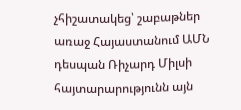չհիշատակեց՝ շաբաթներ առաջ Հայաստանում ԱՄՆ դեսպան Ռիչարդ Միլսի հայտարարությունն այն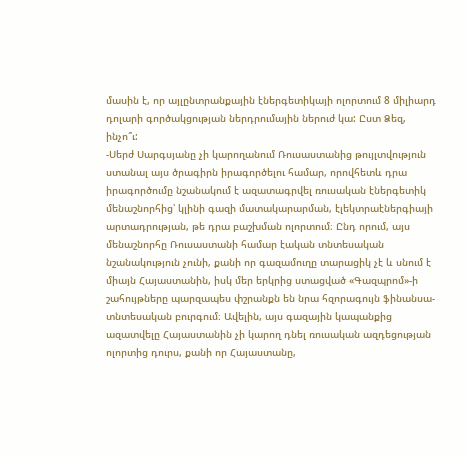մասին է, որ այլընտրանքային էներգետիկայի ոլորտում 8 միլիարդ դոլարի գործակցության ներդրումային ներուժ կա: Ըստ Ձեզ, ինչո՞ւ:
-Սերժ Սարգսյանը չի կարողանում Ռուսաստանից թույլտվություն ստանալ այս ծրագիրն իրագործելու համար, որովհետև դրա իրագործումը նշանակում է ազատագրվել ռուսական էներգետիկ մենաշնորհից՝ կլինի գազի մատակարարման, էլեկտրաէներգիայի արտադրության, թե դրա բաշխման ոլորտում։ Ընդ որում, այս մենաշնորհը Ռուսաստանի համար էական տնտեսական նշանակություն չունի, քանի որ գազամուղը տարացիկ չէ և սնում է միայն Հայաստանին, իսկ մեր երկրից ստացված «Գազպրոմ»‑ի շահույթները պարզապես փշրանքն են նրա հզորագույն ֆինանսա-տնտեսական բուրգում։ Ավելին, այս գազային կապանքից ազատվելը Հայաստանին չի կարող դնել ռուսական ազդեցության ոլորտից դուրս, քանի որ Հայաստանը,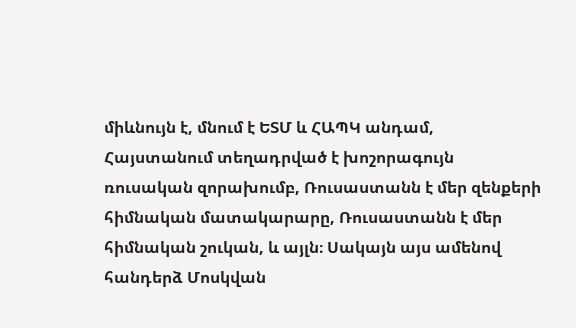միևնույն է, մնում է ԵՏՄ և ՀԱՊԿ անդամ, Հայստանում տեղադրված է խոշորագույն ռուսական զորախումբ, Ռուսաստանն է մեր զենքերի հիմնական մատակարարը, Ռուսաստանն է մեր հիմնական շուկան, և այլն։ Սակայն այս ամենով հանդերձ Մոսկվան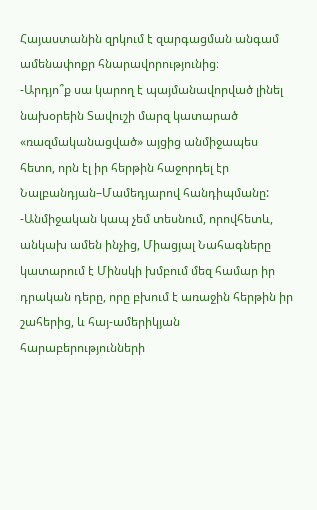Հայաստանին զրկում է զարգացման անգամ ամենափոքր հնարավորությունից։
-Արդյո՞ք սա կարող է պայմանավորված լինել նախօրեին Տավուշի մարզ կատարած «ռազմականացված» այցից անմիջապես հետո, որն էլ իր հերթին հաջորդել էր Նալբանդյան–Մամեդյարով հանդիպմանը:
-Անմիջական կապ չեմ տեսնում, որովհետև, անկախ ամեն ինչից, Միացյալ Նահագները կատարում է Մինսկի խմբում մեզ համար իր դրական դերը, որը բխում է առաջին հերթին իր շահերից, և հայ-ամերիկյան հարաբերությունների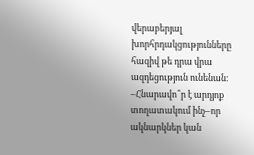վերաբերյալ խորհրդակցությունները հազիվ թե դրա վրա ազդեցություն ունենան։
–Հնարավո՞ր է արդյոք տողատակում ինչ–որ ակնարկներ կան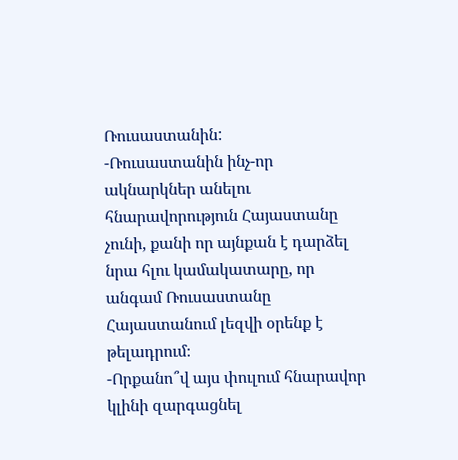Ռուսաստանին:
-Ռուսաստանին ինչ-որ ակնարկներ անելու հնարավորություն Հայաստանը չունի, քանի որ այնքան է դարձել նրա հլու կամակատարը, որ անգամ Ռուսաստանը Հայաստանում լեզվի օրենք է թելադրում։
-Որքանո՞վ այս փուլում հնարավոր կլինի զարգացնել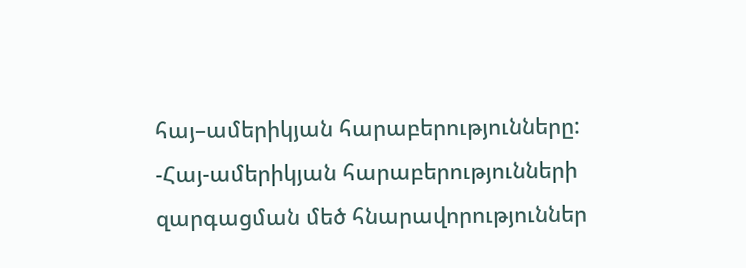հայ–ամերիկյան հարաբերությունները:
-Հայ-ամերիկյան հարաբերությունների զարգացման մեծ հնարավորություններ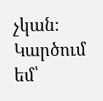չկան։ Կարծում եմ՝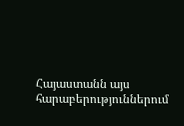Հայաստանն այս հարաբերություններում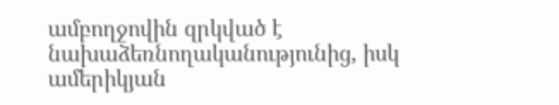ամբողջովին զրկված է նախաձեռնողականությունից, իսկ ամերիկյան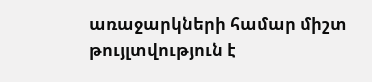առաջարկների համար միշտ թույլտվություն է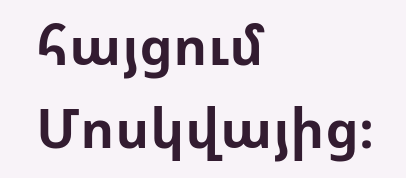հայցում Մոսկվայից։